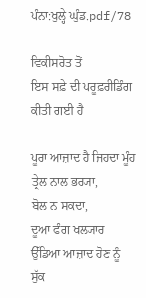ਪੰਨਾ:ਖੁਲ੍ਹੇ ਘੁੰਡ.pdf/78

ਵਿਕੀਸਰੋਤ ਤੋਂ
ਇਸ ਸਫ਼ੇ ਦੀ ਪਰੂਫ਼ਰੀਡਿੰਗ ਕੀਤੀ ਗਈ ਹੈ

ਪੂਰਾ ਆਜ਼ਾਦ ਹੈ ਜਿਹਦਾ ਮੂੰਹ ਤ੍ਰੇਲ ਨਾਲ ਭਰ੍ਯਾ,
ਬੋਲ ਨ ਸਕਦਾ,
ਦੂਆ ਫੰਗ ਖਲ੍ਯਾਰ ਉੱਡਿਆ ਆਜ਼ਾਦ ਹੋਣ ਨੂੰ
ਸੁੱਕ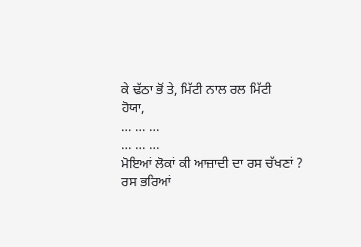ਕੇ ਢੱਠਾ ਭੋਂ ਤੇ, ਮਿੱਟੀ ਨਾਲ ਰਲ ਮਿੱਟੀ
ਹੋਯਾ,
… … …
… … …
ਮੋਇਆਂ ਲੋਕਾਂ ਕੀ ਆਜ਼ਾਦੀ ਦਾ ਰਸ ਚੱਖਣਾਂ ?
ਰਸ ਭਰਿਆਂ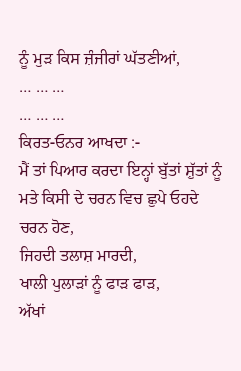ਨੂੰ ਮੁੜ ਕਿਸ ਜ਼ੰਜੀਰਾਂ ਘੱਤਣੀਆਂ,
… … …
… … …
ਕਿਰਤ-ਓਨਰ ਆਖਦਾ :-
ਮੈਂ ਤਾਂ ਪਿਆਰ ਕਰਦਾ ਇਨ੍ਹਾਂ ਬੁੱਤਾਂ ਸ਼ੁੱਤਾਂ ਨੂੰ
ਮਤੇ ਕਿਸੀ ਦੇ ਚਰਨ ਵਿਚ ਛੁਪੇ ਓਹਦੇ
ਚਰਨ ਹੋਣ,
ਜਿਹਦੀ ਤਲਾਸ਼ ਮਾਰਦੀ,
ਖਾਲੀ ਪੁਲਾੜਾਂ ਨੂੰ ਫਾੜ ਫਾੜ,
ਅੱਖਾਂ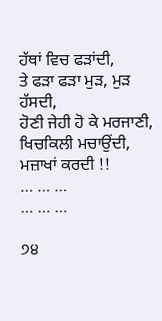ਹੱਥਾਂ ਵਿਚ ਫੜਾਂਦੀ,
ਤੇ ਫੜਾ ਫੜਾ ਮੁੜ, ਮੁੜ ਹੱਸਦੀ,
ਹੋਣੀ ਜੇਹੀ ਹੋ ਕੇ ਮਰਜਾਣੀ,
ਖਿਚਕਿਲੀ ਮਚਾਉਂਦੀ, ਮਜ਼ਾਖਾਂ ਕਰਦੀ !!
… … …
… … …

੭੪